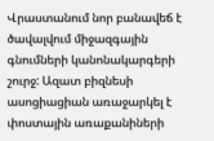Վրաստանում նոր բանավեճ է ծավալվում միջազգային գնումների կանոնակարգերի շուրջ: Ազատ բիզնեսի ասոցիացիան առաջարկել է փոստային առաքանիների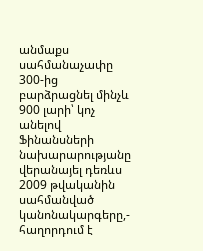անմաքս սահմանաչափը 300-ից բարձրացնել մինչև 900 լարի՝ կոչ անելով Ֆինանսների նախարարությանը վերանայել դեռևս 2009 թվականին սահմանված կանոնակարգերը,- հաղորդում է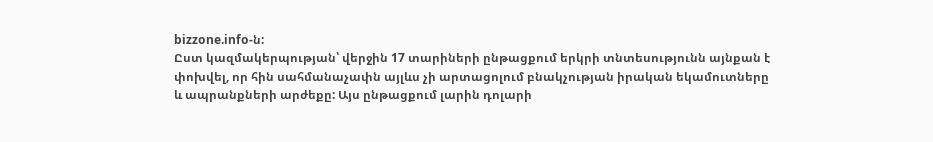bizzone.info-ն:
Ըստ կազմակերպության՝ վերջին 17 տարիների ընթացքում երկրի տնտեսությունն այնքան է փոխվել, որ հին սահմանաչափն այլևս չի արտացոլում բնակչության իրական եկամուտները և ապրանքների արժեքը: Այս ընթացքում լարին դոլարի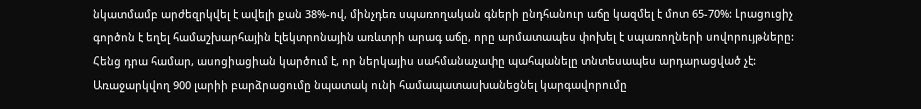նկատմամբ արժեզրկվել է ավելի քան 38%-ով, մինչդեռ սպառողական գների ընդհանուր աճը կազմել է մոտ 65-70%: Լրացուցիչ գործոն է եղել համաշխարհային էլեկտրոնային առևտրի արագ աճը, որը արմատապես փոխել է սպառողների սովորույթները:
Հենց դրա համար, ասոցիացիան կարծում է, որ ներկայիս սահմանաչափը պահպանելը տնտեսապես արդարացված չէ: Առաջարկվող 900 լարիի բարձրացումը նպատակ ունի համապատասխանեցնել կարգավորումը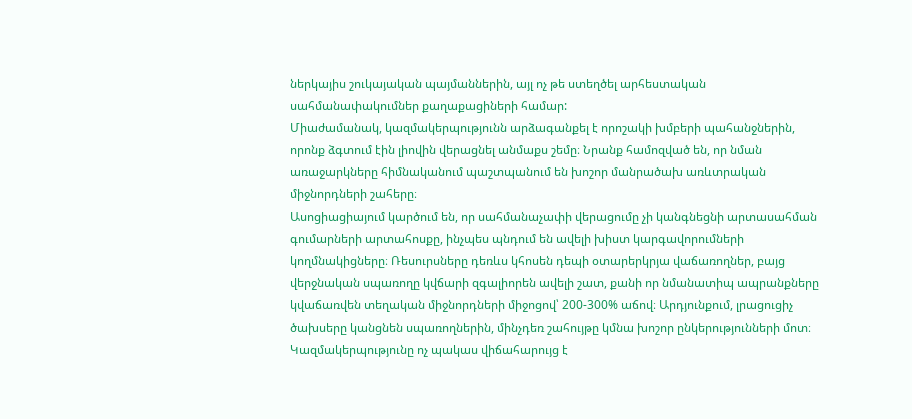ներկայիս շուկայական պայմաններին, այլ ոչ թե ստեղծել արհեստական սահմանափակումներ քաղաքացիների համար:
Միաժամանակ, կազմակերպությունն արձագանքել է որոշակի խմբերի պահանջներին, որոնք ձգտում էին լիովին վերացնել անմաքս շեմը։ Նրանք համոզված են, որ նման առաջարկները հիմնականում պաշտպանում են խոշոր մանրածախ առևտրական միջնորդների շահերը։
Ասոցիացիայում կարծում են, որ սահմանաչափի վերացումը չի կանգնեցնի արտասահման գումարների արտահոսքը, ինչպես պնդում են ավելի խիստ կարգավորումների կողմնակիցները։ Ռեսուրսները դեռևս կհոսեն դեպի օտարերկրյա վաճառողներ, բայց վերջնական սպառողը կվճարի զգալիորեն ավելի շատ, քանի որ նմանատիպ ապրանքները կվաճառվեն տեղական միջնորդների միջոցով՝ 200-300% աճով։ Արդյունքում, լրացուցիչ ծախսերը կանցնեն սպառողներին, մինչդեռ շահույթը կմնա խոշոր ընկերությունների մոտ։
Կազմակերպությունը ոչ պակաս վիճահարույց է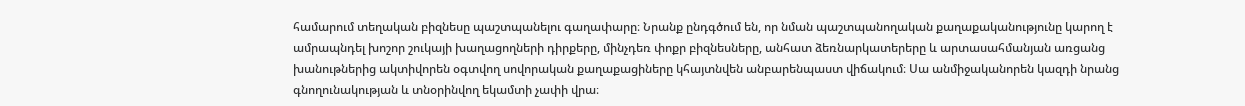համարում տեղական բիզնեսը պաշտպանելու գաղափարը։ Նրանք ընդգծում են, որ նման պաշտպանողական քաղաքականությունը կարող է ամրապնդել խոշոր շուկայի խաղացողների դիրքերը, մինչդեռ փոքր բիզնեսները, անհատ ձեռնարկատերերը և արտասահմանյան առցանց խանութներից ակտիվորեն օգտվող սովորական քաղաքացիները կհայտնվեն անբարենպաստ վիճակում։ Սա անմիջականորեն կազդի նրանց գնողունակության և տնօրինվող եկամտի չափի վրա։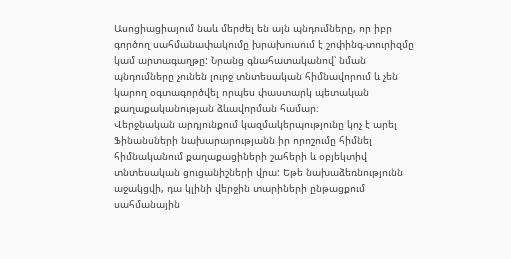Ասոցիացիայում նաև մերժել են այն պնդումները, որ իբր գործող սահմանափակումը խրախուսում է շոփինգ-տուրիզմը կամ արտագաղթը: Նրանց գնահատականով՝ նման պնդումները չունեն լուրջ տնտեսական հիմնավորում և չեն կարող օգտագործվել որպես փաստարկ պետական քաղաքականության ձևավորման համար։
Վերջնական արդյունքում կազմակերպությունը կոչ է արել Ֆինանսների նախարարությանն իր որոշումը հիմնել հիմնականում քաղաքացիների շահերի և օբյեկտիվ տնտեսական ցուցանիշների վրա: Եթե նախաձեռնությունն աջակցվի, դա կլինի վերջին տարիների ընթացքում սահմանային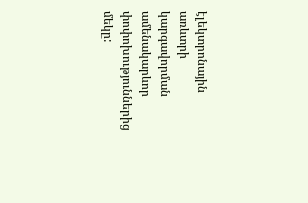էլեկտրոնային առևտրի կարգավորման ամենակարևոր փոփոխություններից մեկը: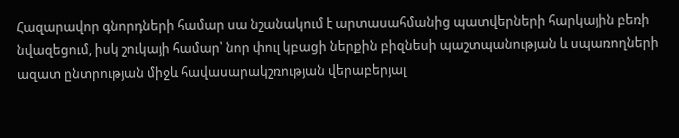Հազարավոր գնորդների համար սա նշանակում է արտասահմանից պատվերների հարկային բեռի նվազեցում, իսկ շուկայի համար՝ նոր փուլ կբացի ներքին բիզնեսի պաշտպանության և սպառողների ազատ ընտրության միջև հավասարակշռության վերաբերյալ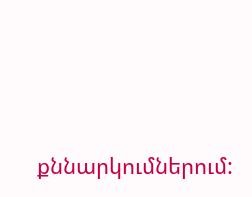քննարկումներում: